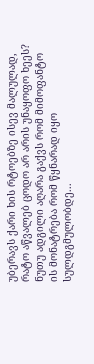უბერავს ქარი ხის რტოებზე ისევ მალულად, რატო აწვალებ ცოდო არ არის უნაყოფო ხეეს? ნუთუ ადგილი აღარა გაქვს რომ მიმოფანტო ის მონატრება რომ წყნარად იყო სულდგმულობდე...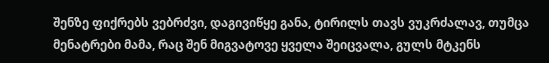შენზე ფიქრებს ვებრძვი, დაგივიწყე განა, ტირილს თავს ვუკრძალავ, თუმცა მენატრები მამა, რაც შენ მიგვატოვე ყველა შეიცვალა, გულს მტკენს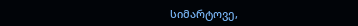სიმარტოვე,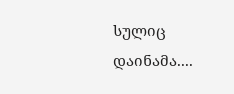სულიც დაინამა....